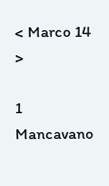< Marco 14 >

1 Mancavano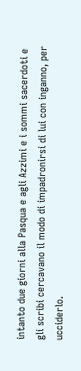intanto due giorni alla Pasqua e agli Azzimi e i sommi sacerdoti e gli scribi cercavano il modo di impadronirsi di lui con inganno, per ucciderlo.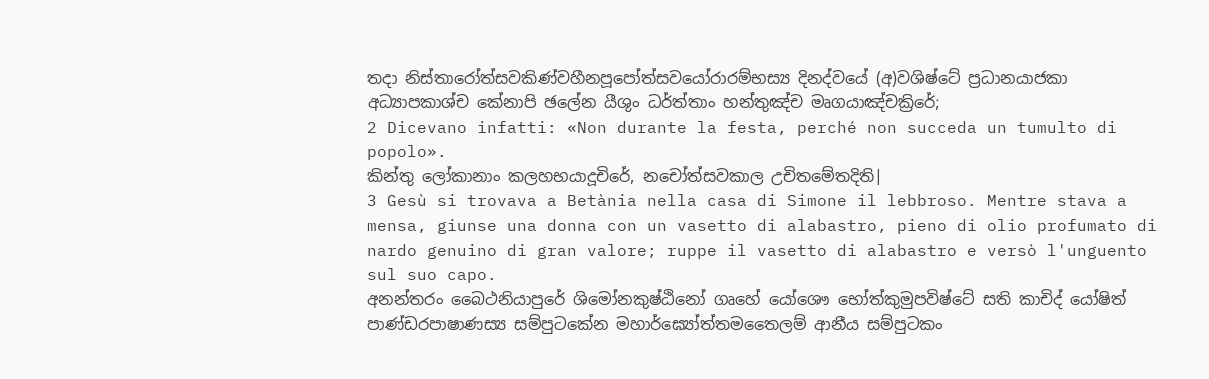තදා නිස්තාරෝත්සවකිණ්වහීනපූපෝත්සවයෝරාරම්භස්‍ය දිනද්වයේ (අ)වශිෂ්ටේ ප්‍රධානයාජකා අධ්‍යාපකාශ්ච කේනාපි ඡලේන යීශුං ධර්ත්තාං හන්තුඤ්ච මෘගයාඤ්චක්‍රිරේ;
2 Dicevano infatti: «Non durante la festa, perché non succeda un tumulto di popolo».
කින්තු ලෝකානාං කලහභයාදූචිරේ, නචෝත්සවකාල උචිතමේතදිති|
3 Gesù si trovava a Betània nella casa di Simone il lebbroso. Mentre stava a mensa, giunse una donna con un vasetto di alabastro, pieno di olio profumato di nardo genuino di gran valore; ruppe il vasetto di alabastro e versò l'unguento sul suo capo.
අනන්තරං බෛථනියාපුරේ ශිමෝනකුෂ්ඨිනෝ ගෘහේ යෝශෞ භෝත්කුමුපවිෂ්ටේ සති කාචිද් යෝෂිත් පාණ්ඩරපාෂාණස්‍ය සම්පුටකේන මහාර්ඝ්‍යෝත්තමතෛලම් ආනීය සම්පුටකං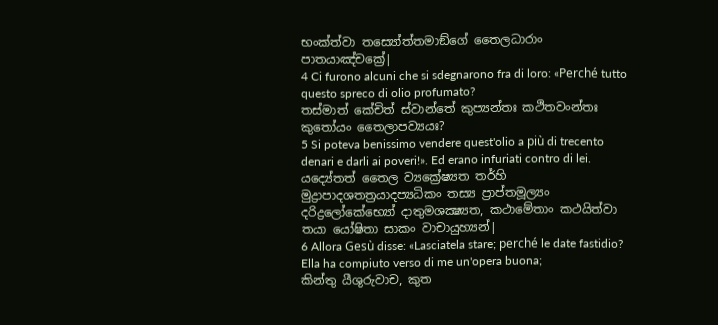භංක්ත්වා තස්‍යෝත්තමාඞ්ගේ තෛලධාරාං පාතයාඤ්චක්‍රේ|
4 Ci furono alcuni che si sdegnarono fra di loro: «Perché tutto questo spreco di olio profumato?
තස්මාත් කේචිත් ස්වාන්තේ කුප්‍යන්තඃ කථිතවංන්තඃ කුතෝයං තෛලාපව්‍යයඃ?
5 Si poteva benissimo vendere quest'olio a più di trecento denari e darli ai poveri!». Ed erano infuriati contro di lei.
යද්‍යේතත් තෛල ව්‍යක්‍රේෂ්‍යත තර්හි මුද්‍රාපාදශතත්‍රයාදප්‍යධිකං තස්‍ය ප්‍රාප්තමූල්‍යං දරිද්‍රලෝකේභ්‍යෝ දාතුමශක්‍ෂ්‍යත, කථාමේතාං කථයිත්වා තයා යෝෂිතා සාකං වාචායුහ්‍යන්|
6 Allora Gesù disse: «Lasciatela stare; perché le date fastidio? Ella ha compiuto verso di me un'opera buona;
කින්තු යීශුරුවාච, කුත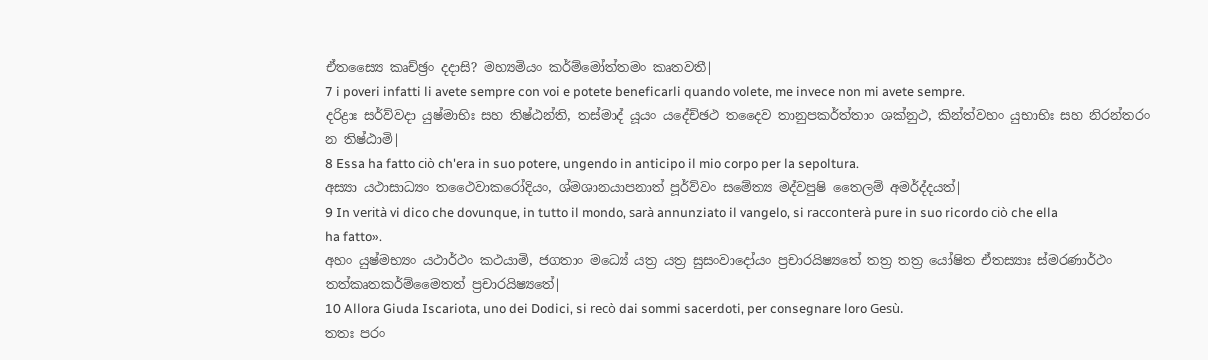ඒතස්‍යෛ කෘච්ඡ්‍රං දදාසි? මහ්‍යමියං කර්ම්මෝත්තමං කෘතවතී|
7 i poveri infatti li avete sempre con voi e potete beneficarli quando volete, me invece non mi avete sempre.
දරිද්‍රාඃ සර්ව්වදා යුෂ්මාභිඃ සහ තිෂ්ඨන්ති, තස්මාද් යූයං යදේච්ඡථ තදෛව තානුපකර්ත්තාං ශක්නුථ, කින්ත්වහං යුභාභිඃ සහ නිරන්තරං න තිෂ්ඨාමි|
8 Essa ha fatto ciò ch'era in suo potere, ungendo in anticipo il mio corpo per la sepoltura.
අස්‍යා යථාසාධ්‍යං තථෛවාකරෝදියං, ශ්මශානයාපනාත් පූර්ව්වං සමේත්‍ය මද්වපුෂි තෛලම් අමර්ද්දයත්|
9 In verità vi dico che dovunque, in tutto il mondo, sarà annunziato il vangelo, si racconterà pure in suo ricordo ciò che ella ha fatto».
අහං යුෂ්මභ්‍යං යථාර්ථං කථයාමි, ජගතාං මධ්‍යේ යත්‍ර යත්‍ර සුසංවාදෝයං ප්‍රචාරයිෂ්‍යතේ තත්‍ර තත්‍ර යෝෂිත ඒතස්‍යාඃ ස්මරණාර්ථං තත්කෘතකර්ම්මෛතත් ප්‍රචාරයිෂ්‍යතේ|
10 Allora Giuda Iscariota, uno dei Dodici, si recò dai sommi sacerdoti, per consegnare loro Gesù.
තතඃ පරං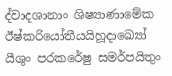ද්වාදශානාං ශිෂ්‍යාණාමේක ඊෂ්කරියෝතීයයිහූදාඛ්‍යෝ යීශුං පරකරේෂු සමර්පයිතුං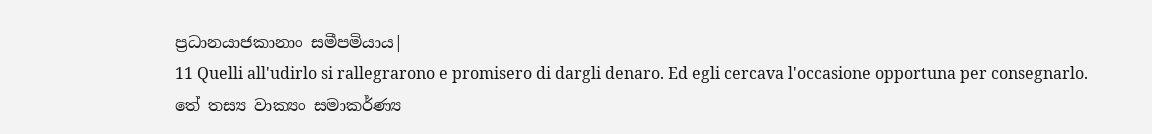ප්‍රධානයාජකානාං සමීපමියාය|
11 Quelli all'udirlo si rallegrarono e promisero di dargli denaro. Ed egli cercava l'occasione opportuna per consegnarlo.
තේ තස්‍ය වාක්‍යං සමාකර්ණ්‍ය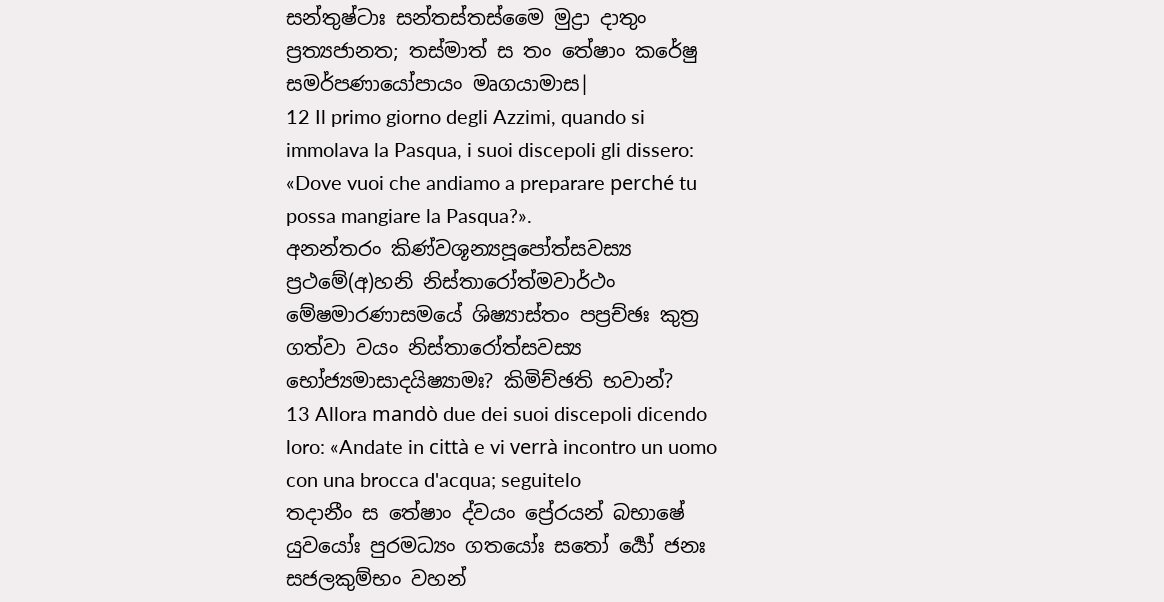සන්තුෂ්ටාඃ සන්තස්තස්මෛ මුද්‍රා දාතුං ප්‍රත්‍යජානත; තස්මාත් ස තං තේෂාං කරේෂු සමර්පණායෝපායං මෘගයාමාස|
12 Il primo giorno degli Azzimi, quando si immolava la Pasqua, i suoi discepoli gli dissero: «Dove vuoi che andiamo a preparare perché tu possa mangiare la Pasqua?».
අනන්තරං කිණ්වශූන්‍යපූපෝත්සවස්‍ය ප්‍රථමේ(අ)හනි නිස්තාරෝත්මවාර්ථං මේෂමාරණාසමයේ ශිෂ්‍යාස්තං පප්‍රච්ඡඃ කුත්‍ර ගත්වා වයං නිස්තාරෝත්සවස්‍ය භෝජ්‍යමාසාදයිෂ්‍යාමඃ? කිමිච්ඡති භවාන්?
13 Allora mandò due dei suoi discepoli dicendo loro: «Andate in città e vi verrà incontro un uomo con una brocca d'acqua; seguitelo
තදානීං ස තේෂාං ද්වයං ප්‍රේරයන් බභාෂේ යුවයෝඃ පුරමධ්‍යං ගතයෝඃ සතෝ ර්‍යෝ ජනඃ සජලකුම්භං වහන්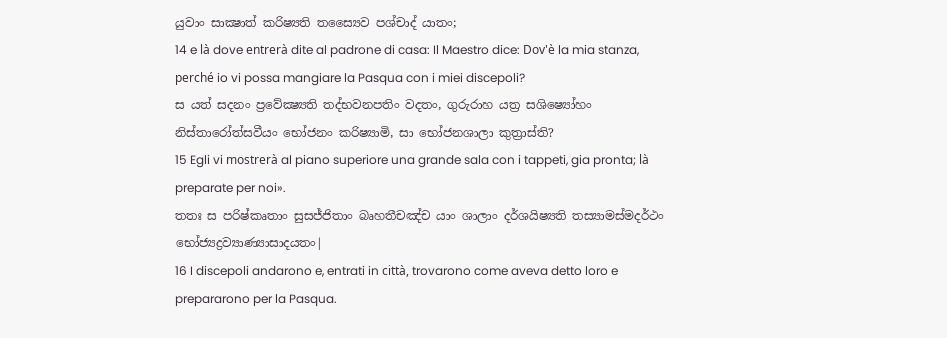යුවාං සාක්‍ෂාත් කරිෂ්‍යති තස්‍යෛව පශ්චාද් යාතං;
14 e là dove entrerà dite al padrone di casa: Il Maestro dice: Dov'è la mia stanza, perché io vi possa mangiare la Pasqua con i miei discepoli?
ස යත් සදනං ප්‍රවේක්‍ෂ්‍යති තද්භවනපතිං වදතං, ගුරුරාහ යත්‍ර සශිෂ්‍යෝහං නිස්තාරෝත්සවීයං භෝජනං කරිෂ්‍යාමි, සා භෝජනශාලා කුත්‍රාස්ති?
15 Egli vi mostrerà al piano superiore una grande sala con i tappeti, gia pronta; là preparate per noi».
තතඃ ස පරිෂ්කෘතාං සුසජ්ජිතාං බෘහතීචඤ්ච යාං ශාලාං දර්ශයිෂ්‍යති තස්‍යාමස්මදර්ථං භෝජ්‍යද්‍රව්‍යාණ්‍යාසාදයතං|
16 I discepoli andarono e, entrati in città, trovarono come aveva detto loro e prepararono per la Pasqua.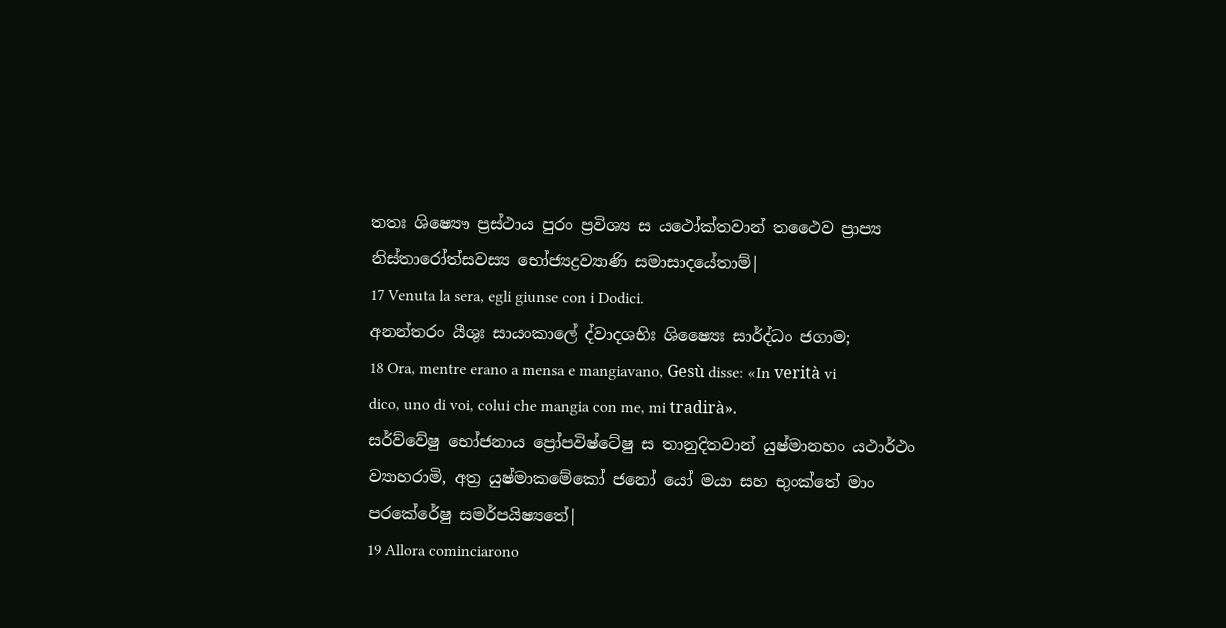තතඃ ශිෂ්‍යෞ ප්‍රස්ථාය පුරං ප්‍රවිශ්‍ය ස යථෝක්තවාන් තථෛව ප්‍රාප්‍ය නිස්තාරෝත්සවස්‍ය භෝජ්‍යද්‍රව්‍යාණි සමාසාදයේතාම්|
17 Venuta la sera, egli giunse con i Dodici.
අනන්තරං යීශුඃ සායංකාලේ ද්වාදශභිඃ ශිෂ්‍යෛඃ සාර්ද්ධං ජගාම;
18 Ora, mentre erano a mensa e mangiavano, Gesù disse: «In verità vi dico, uno di voi, colui che mangia con me, mi tradirà».
සර්ව්වේෂු භෝජනාය ප්‍රෝපවිෂ්ටේෂු ස තානුදිතවාන් යුෂ්මානහං යථාර්ථං ව්‍යාහරාමි, අත්‍ර යුෂ්මාකමේකෝ ජනෝ යෝ මයා සහ භුංක්තේ මාං පරකේරේෂු සමර්පයිෂ්‍යතේ|
19 Allora cominciarono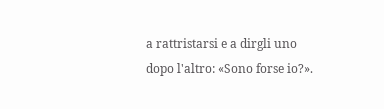a rattristarsi e a dirgli uno dopo l'altro: «Sono forse io?».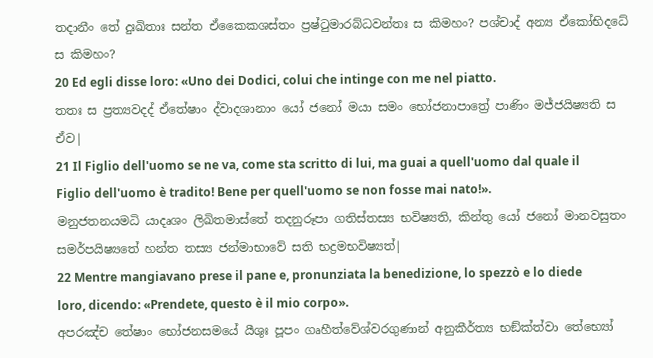තදානීං තේ දුඃඛිතාඃ සන්ත ඒකෛකශස්තං ප්‍රෂ්ටුමාරබ්ධවන්තඃ ස කිමහං? පශ්චාද් අන්‍ය ඒකෝභිදධේ ස කිමහං?
20 Ed egli disse loro: «Uno dei Dodici, colui che intinge con me nel piatto.
තතඃ ස ප්‍රත්‍යවදද් ඒතේෂාං ද්වාදශානාං යෝ ජනෝ මයා සමං භෝජනාපාත්‍රේ පාණිං මජ්ජයිෂ්‍යති ස ඒව|
21 Il Figlio dell'uomo se ne va, come sta scritto di lui, ma guai a quell'uomo dal quale il Figlio dell'uomo è tradito! Bene per quell'uomo se non fosse mai nato!».
මනුජතනයමධි යාදෘශං ලිඛිතමාස්තේ තදනුරූපා ගතිස්තස්‍ය භවිෂ්‍යති, කින්තු යෝ ජනෝ මානවසුතං සමර්පයිෂ්‍යතේ හන්ත තස්‍ය ජන්මාභාවේ සති භද්‍රමභවිෂ්‍යත්|
22 Mentre mangiavano prese il pane e, pronunziata la benedizione, lo spezzò e lo diede loro, dicendo: «Prendete, questo è il mio corpo».
අපරඤ්ච තේෂාං භෝජනසමයේ යීශුඃ පූපං ගෘහීත්වේශ්වරගුණාන් අනුකීර්ත්‍ය භඞ්ක්ත්වා තේභ්‍යෝ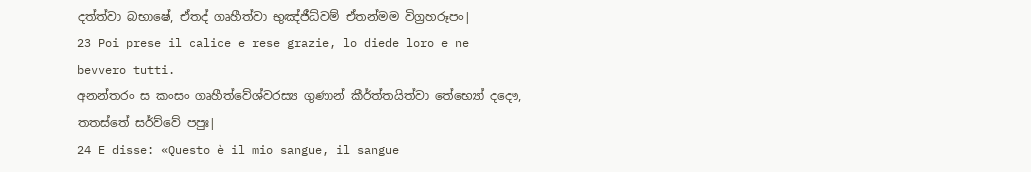දත්ත්වා බභාෂේ, ඒතද් ගෘහීත්වා භුඤ්ජීධ්වම් ඒතන්මම විග්‍රහරූපං|
23 Poi prese il calice e rese grazie, lo diede loro e ne bevvero tutti.
අනන්තරං ස කංසං ගෘහීත්වේශ්වරස්‍ය ගුණාන් කීර්ත්තයිත්වා තේභ්‍යෝ දදෞ, තතස්තේ සර්ව්වේ පපුඃ|
24 E disse: «Questo è il mio sangue, il sangue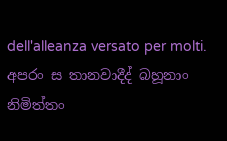dell'alleanza versato per molti.
අපරං ස තානවාදීද් බහූනාං නිමිත්තං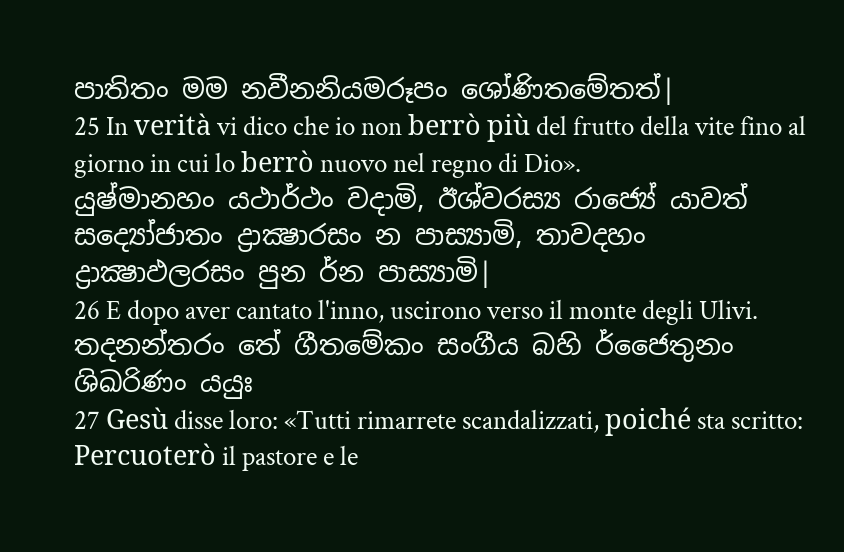පාතිතං මම නවීනනියමරූපං ශෝණිතමේතත්|
25 In verità vi dico che io non berrò più del frutto della vite fino al giorno in cui lo berrò nuovo nel regno di Dio».
යුෂ්මානහං යථාර්ථං වදාමි, ඊශ්වරස්‍ය රාජ්‍යේ යාවත් සද්‍යෝජාතං ද්‍රාක්‍ෂාරසං න පාස්‍යාමි, තාවදහං ද්‍රාක්‍ෂාඵලරසං පුන ර්න පාස්‍යාමි|
26 E dopo aver cantato l'inno, uscirono verso il monte degli Ulivi.
තදනන්තරං තේ ගීතමේකං සංගීය බහි ර්ජෛතුනං ශිඛරිණං යයුඃ
27 Gesù disse loro: «Tutti rimarrete scandalizzati, poiché sta scritto: Percuoterò il pastore e le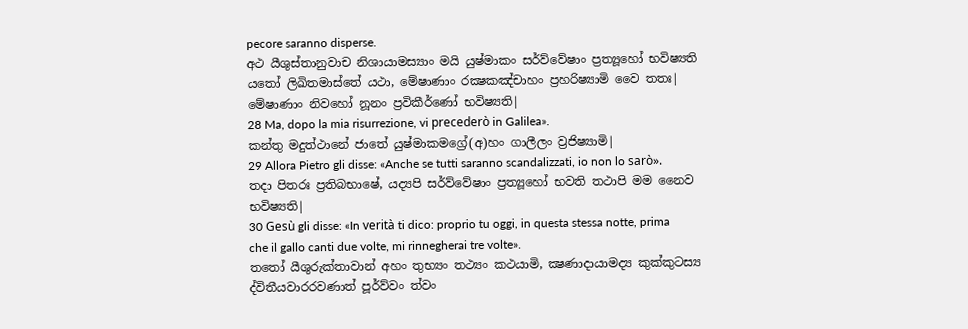pecore saranno disperse.
අථ යීශුස්තානුවාච නිශායාමස්‍යාං මයි යුෂ්මාකං සර්ව්වේෂාං ප්‍රත්‍යූහෝ භවිෂ්‍යති යතෝ ලිඛිතමාස්තේ යථා, මේෂාණාං රක්‍ෂකඤ්චාහං ප්‍රහරිෂ්‍යාමි වෛ තතඃ| මේෂාණාං නිවහෝ නූනං ප්‍රවිකීර්ණෝ භවිෂ්‍යති|
28 Ma, dopo la mia risurrezione, vi precederò in Galilea».
කන්තු මදුත්ථානේ ජාතේ යුෂ්මාකමග්‍රේ(අ)හං ගාලීලං ව්‍රජිෂ්‍යාමි|
29 Allora Pietro gli disse: «Anche se tutti saranno scandalizzati, io non lo sarò».
තදා පිතරඃ ප්‍රතිබභාෂේ, යද්‍යපි සර්ව්වේෂාං ප්‍රත්‍යූහෝ භවති තථාපි මම නෛව භවිෂ්‍යති|
30 Gesù gli disse: «In verità ti dico: proprio tu oggi, in questa stessa notte, prima che il gallo canti due volte, mi rinnegherai tre volte».
තතෝ යීශුරුක්තාවාන් අහං තුභ්‍යං තථ්‍යං කථයාමි, ක්‍ෂණාදායාමද්‍ය කුක්කුටස්‍ය ද්විතීයවාරරවණාත් පූර්ව්වං ත්වං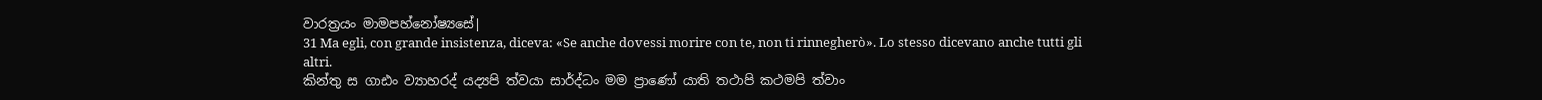වාරත්‍රයං මාමපහ්නෝෂ්‍යසේ|
31 Ma egli, con grande insistenza, diceva: «Se anche dovessi morire con te, non ti rinnegherò». Lo stesso dicevano anche tutti gli altri.
කින්තු ස ගාඪං ව්‍යාහරද් යද්‍යපි ත්වයා සාර්ද්ධං මම ප්‍රාණෝ යාති තථාපි කථමපි ත්වාං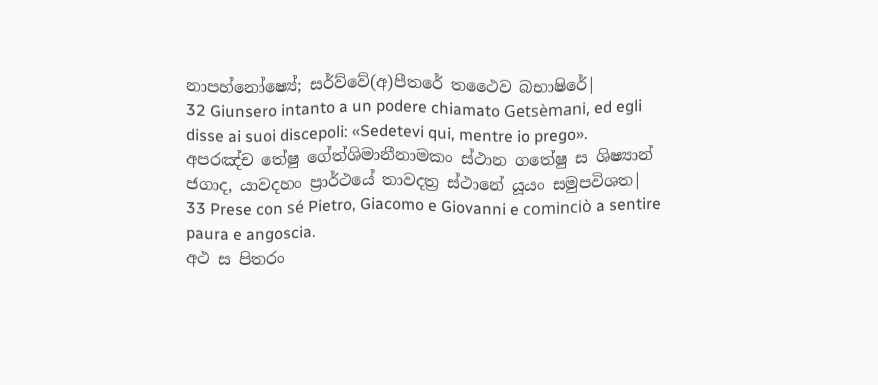නාපහ්නෝෂ්‍යේ; සර්ව්වේ(අ)පීතරේ තථෛව බභාෂිරේ|
32 Giunsero intanto a un podere chiamato Getsèmani, ed egli disse ai suoi discepoli: «Sedetevi qui, mentre io prego».
අපරඤ්ච තේෂු ගේත්ශිමානීනාමකං ස්ථාන ගතේෂු ස ශිෂ්‍යාන් ජගාද, යාවදහං ප්‍රාර්ථයේ තාවදත්‍ර ස්ථානේ යූයං සමුපවිශත|
33 Prese con sé Pietro, Giacomo e Giovanni e cominciò a sentire paura e angoscia.
අථ ස පිතරං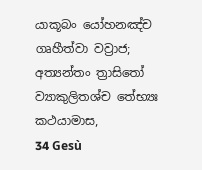යාකූබං යෝහනඤ්ච ගෘහීත්වා වව්‍රාජ; අත්‍යන්තං ත්‍රාසිතෝ ව්‍යාකුලිතශ්ච තේභ්‍යඃ කථයාමාස,
34 Gesù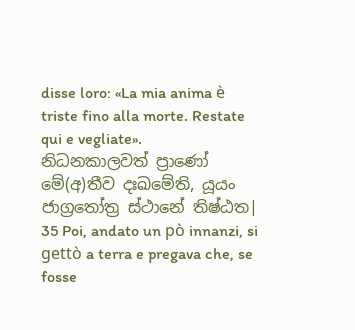disse loro: «La mia anima è triste fino alla morte. Restate qui e vegliate».
නිධනකාලවත් ප්‍රාණෝ මේ(අ)තීව දඃඛමේති, යූයං ජාග්‍රතෝත්‍ර ස්ථානේ තිෂ්ඨත|
35 Poi, andato un pò innanzi, si gettò a terra e pregava che, se fosse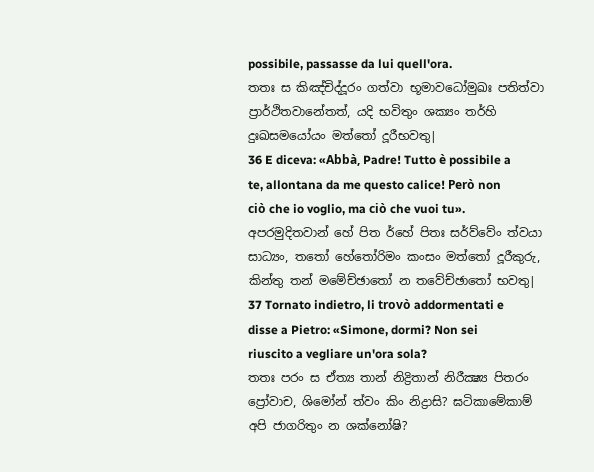possibile, passasse da lui quell'ora.
තතඃ ස කිඤ්චිද්දූරං ගත්වා භූමාවධෝමුඛඃ පතිත්වා ප්‍රාර්ථිතවානේතත්, යදි භවිතුං ශක්‍යං තර්හි දුඃඛසමයෝයං මත්තෝ දූරීභවතු|
36 E diceva: «Abbà, Padre! Tutto è possibile a te, allontana da me questo calice! Però non ciò che io voglio, ma ciò che vuoi tu».
අපරමුදිතවාන් හේ පිත ර්හේ පිතඃ සර්ව්වේං ත්වයා සාධ්‍යං, තතෝ හේතෝරිමං කංසං මත්තෝ දූරීකුරු, කින්තු තන් මමේච්ඡාතෝ න තවේච්ඡාතෝ භවතු|
37 Tornato indietro, li trovò addormentati e disse a Pietro: «Simone, dormi? Non sei riuscito a vegliare un'ora sola?
තතඃ පරං ස ඒත්‍ය තාන් නිද්‍රිතාන් නිරීක්‍ෂ්‍ය පිතරං ප්‍රෝවාච, ශිමෝන් ත්වං කිං නිද්‍රාසි? ඝටිකාමේකාම් අපි ජාගරිතුං න ශක්නෝෂි?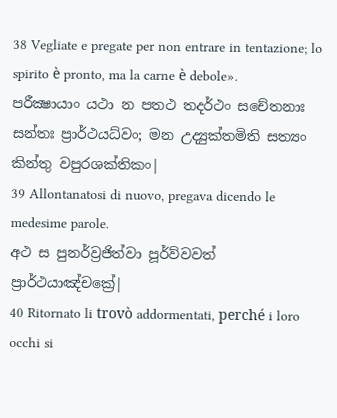38 Vegliate e pregate per non entrare in tentazione; lo spirito è pronto, ma la carne è debole».
පරීක්‍ෂායාං යථා න පතථ තදර්ථං සචේතනාඃ සන්තඃ ප්‍රාර්ථයධ්වං; මන උද්‍යුක්තමිති සත්‍යං කින්තු වපුරශක්තිකං|
39 Allontanatosi di nuovo, pregava dicendo le medesime parole.
අථ ස පුනර්ව්‍රජිත්වා පූර්ව්වවත් ප්‍රාර්ථයාඤ්චක්‍රේ|
40 Ritornato li trovò addormentati, perché i loro occhi si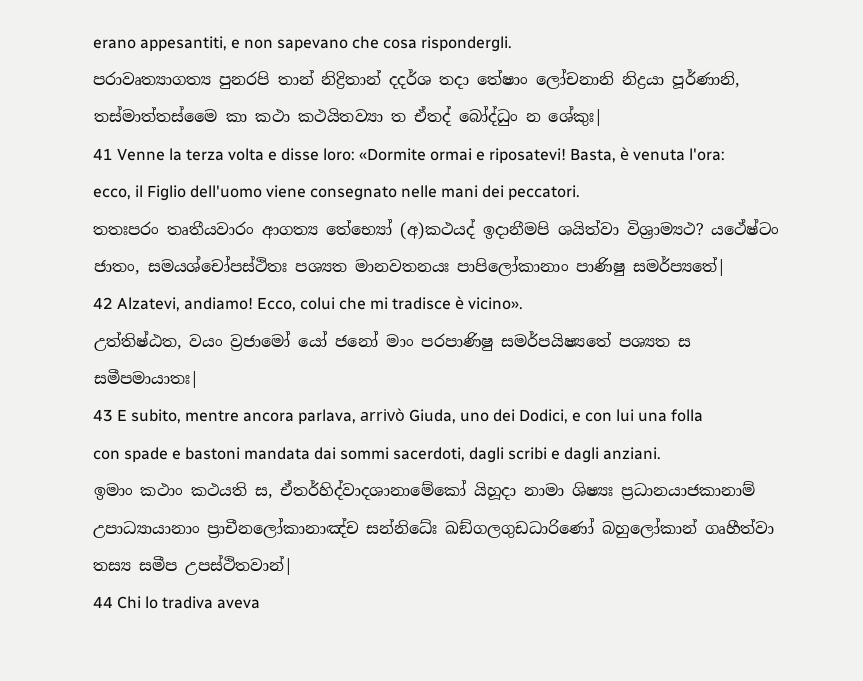erano appesantiti, e non sapevano che cosa rispondergli.
පරාවෘත්‍යාගත්‍ය පුනරපි තාන් නිද්‍රිතාන් දදර්ශ තදා තේෂාං ලෝචනානි නිද්‍රයා පූර්ණානි, තස්මාත්තස්මෛ කා කථා කථයිතව්‍යා ත ඒතද් බෝද්ධුං න ශේකුඃ|
41 Venne la terza volta e disse loro: «Dormite ormai e riposatevi! Basta, è venuta l'ora: ecco, il Figlio dell'uomo viene consegnato nelle mani dei peccatori.
තතඃපරං තෘතීයවාරං ආගත්‍ය තේභ්‍යෝ (අ)කථයද් ඉදානීමපි ශයිත්වා විශ්‍රාම්‍යථ? යථේෂ්ටං ජාතං, සමයශ්චෝපස්ථිතඃ පශ්‍යත මානවතනයඃ පාපිලෝකානාං පාණිෂු සමර්ප්‍යතේ|
42 Alzatevi, andiamo! Ecco, colui che mi tradisce è vicino».
උත්තිෂ්ඨත, වයං ව්‍රජාමෝ යෝ ජනෝ මාං පරපාණිෂු සමර්පයිෂ්‍යතේ පශ්‍යත ස සමීපමායාතඃ|
43 E subito, mentre ancora parlava, arrivò Giuda, uno dei Dodici, e con lui una folla con spade e bastoni mandata dai sommi sacerdoti, dagli scribi e dagli anziani.
ඉමාං කථාං කථයති ස, ඒතර්හිද්වාදශානාමේකෝ යිහූදා නාමා ශිෂ්‍යඃ ප්‍රධානයාජකානාම් උපාධ්‍යායානාං ප්‍රාචීනලෝකානාඤ්ච සන්නිධේඃ ඛඞ්ගලගුඩධාරිණෝ බහුලෝකාන් ගෘහීත්වා තස්‍ය සමීප උපස්ථිතවාන්|
44 Chi lo tradiva aveva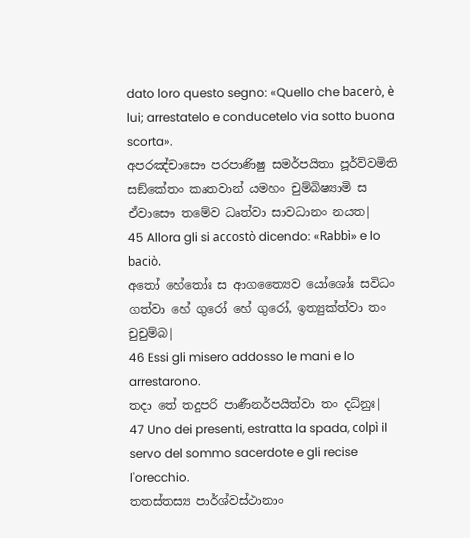dato loro questo segno: «Quello che bacerò, è lui; arrestatelo e conducetelo via sotto buona scorta».
අපරඤ්චාසෞ පරපාණිෂු සමර්පයිතා පූර්ව්වමිති සඞ්කේතං කෘතවාන් යමහං චුම්බිෂ්‍යාමි ස ඒවාසෞ තමේව ධෘත්වා සාවධානං නයත|
45 Allora gli si accostò dicendo: «Rabbì» e lo baciò.
අතෝ හේතෝඃ ස ආගත්‍යෛව යෝශෝඃ සවිධං ගත්වා හේ ගුරෝ හේ ගුරෝ, ඉත්‍යුක්ත්වා තං චුචුම්බ|
46 Essi gli misero addosso le mani e lo arrestarono.
තදා තේ තදුපරි පාණීනර්පයිත්වා තං දධ්නුඃ|
47 Uno dei presenti, estratta la spada, colpì il servo del sommo sacerdote e gli recise l'orecchio.
තතස්තස්‍ය පාර්ශ්වස්ථානාං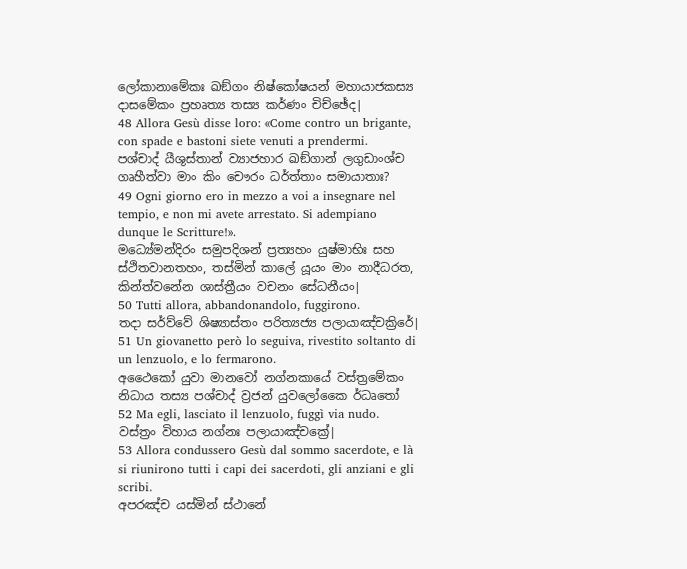ලෝකානාමේකඃ ඛඞ්ගං නිෂ්කෝෂයන් මහායාජකස්‍ය දාසමේකං ප්‍රහෘත්‍ය තස්‍ය කර්ණං චිච්ඡේද|
48 Allora Gesù disse loro: «Come contro un brigante, con spade e bastoni siete venuti a prendermi.
පශ්චාද් යීශුස්තාන් ව්‍යාජහාර ඛඞ්ගාන් ලගුඩාංශ්ච ගෘහීත්වා මාං කිං චෞරං ධර්ත්තාං සමායාතාඃ?
49 Ogni giorno ero in mezzo a voi a insegnare nel tempio, e non mi avete arrestato. Si adempiano dunque le Scritture!».
මධ්‍යේමන්දිරං සමුපදිශන් ප්‍රත්‍යහං යුෂ්මාභිඃ සහ ස්ථිතවානතහං, තස්මින් කාලේ යූයං මාං නාදීධරත, කින්ත්වනේන ශාස්ත්‍රීයං වචනං සේධනීයං|
50 Tutti allora, abbandonandolo, fuggirono.
තදා සර්ව්වේ ශිෂ්‍යාස්තං පරිත්‍යජ්‍ය පලායාඤ්චක්‍රිරේ|
51 Un giovanetto però lo seguiva, rivestito soltanto di un lenzuolo, e lo fermarono.
අථෛකෝ යුවා මානවෝ නග්නකායේ වස්ත්‍රමේකං නිධාය තස්‍ය පශ්චාද් ව්‍රජන් යුවලෝකෛ ර්ධෘතෝ
52 Ma egli, lasciato il lenzuolo, fuggì via nudo.
වස්ත්‍රං විහාය නග්නඃ පලායාඤ්චක්‍රේ|
53 Allora condussero Gesù dal sommo sacerdote, e là si riunirono tutti i capi dei sacerdoti, gli anziani e gli scribi.
අපරඤ්ච යස්මින් ස්ථානේ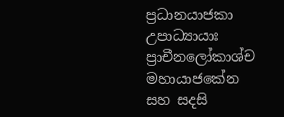ප්‍රධානයාජකා උපාධ්‍යායාඃ ප්‍රාචීනලෝකාශ්ච මහායාජකේන සහ සදසි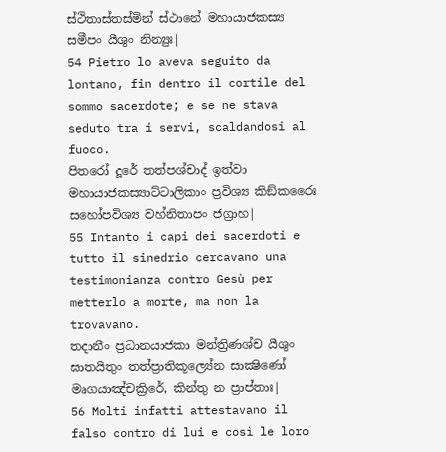ස්ථිතාස්තස්මින් ස්ථානේ මහායාජකස්‍ය සමීපං යීශුං නින්‍යුඃ|
54 Pietro lo aveva seguito da lontano, fin dentro il cortile del sommo sacerdote; e se ne stava seduto tra i servi, scaldandosi al fuoco.
පිතරෝ දූරේ තත්පශ්චාද් ඉත්වා මහායාජකස්‍යාට්ටාලිකාං ප්‍රවිශ්‍ය කිඞ්කරෛඃ සහෝපවිශ්‍ය වහ්නිතාපං ජග්‍රාහ|
55 Intanto i capi dei sacerdoti e tutto il sinedrio cercavano una testimonianza contro Gesù per metterlo a morte, ma non la trovavano.
තදානීං ප්‍රධානයාජකා මන්ත්‍රිණශ්ච යීශුං ඝාතයිතුං තත්ප්‍රාතිකූල්‍යේන සාක්‍ෂිණෝ මෘගයාඤ්චක්‍රිරේ, කින්තු න ප්‍රාප්තාඃ|
56 Molti infatti attestavano il falso contro di lui e così le loro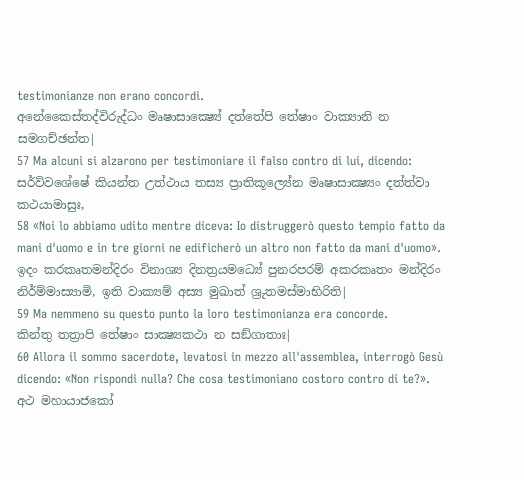testimonianze non erano concordi.
අනේකෛස්තද්විරුද්ධං මෘෂාසාක්‍ෂ්‍යේ දත්තේපි තේෂාං වාක්‍යානි න සමගච්ඡන්ත|
57 Ma alcuni si alzarono per testimoniare il falso contro di lui, dicendo:
සර්ව්වශේෂේ කියන්ත උත්ථාය තස්‍ය ප්‍රාතිකූල්‍යේන මෘෂාසාක්‍ෂ්‍යං දත්ත්වා කථයාමාසුඃ,
58 «Noi lo abbiamo udito mentre diceva: Io distruggerò questo tempio fatto da mani d'uomo e in tre giorni ne edificherò un altro non fatto da mani d'uomo».
ඉදං කරකෘතමන්දිරං විනාශ්‍ය දිනත්‍රයමධ්‍යේ පුනරපරම් අකරකෘතං මන්දිරං නිර්ම්මාස්‍යාමි, ඉති වාක්‍යම් අස්‍ය මුඛාත් ශ්‍රුතමස්මාභිරිති|
59 Ma nemmeno su questo punto la loro testimonianza era concorde.
කින්තු තත්‍රාපි තේෂාං සාක්‍ෂ්‍යකථා න සඞ්ගාතාඃ|
60 Allora il sommo sacerdote, levatosi in mezzo all'assemblea, interrogò Gesù dicendo: «Non rispondi nulla? Che cosa testimoniano costoro contro di te?».
අථ මහායාජකෝ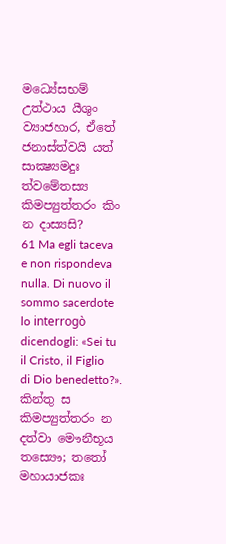මධ්‍යේසභම් උත්ථාය යීශුං ව්‍යාජහාර, ඒතේ ජනාස්ත්වයි යත් සාක්‍ෂ්‍යමදුඃ ත්වමේතස්‍ය කිමප්‍යුත්තරං කිං න දාස්‍යසි?
61 Ma egli taceva e non rispondeva nulla. Di nuovo il sommo sacerdote lo interrogò dicendogli: «Sei tu il Cristo, il Figlio di Dio benedetto?».
කින්තු ස කිමප්‍යුත්තරං න දත්වා මෞනීභූය තස්‍යෞ; තතෝ මහායාජකඃ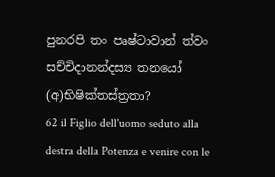පුනරපි තං පෘෂ්ටාවාන් ත්වං සච්චිදානන්දස්‍ය තනයෝ (අ)භිෂික්තස්ත්‍රතා?
62 il Figlio dell'uomo seduto alla destra della Potenza e venire con le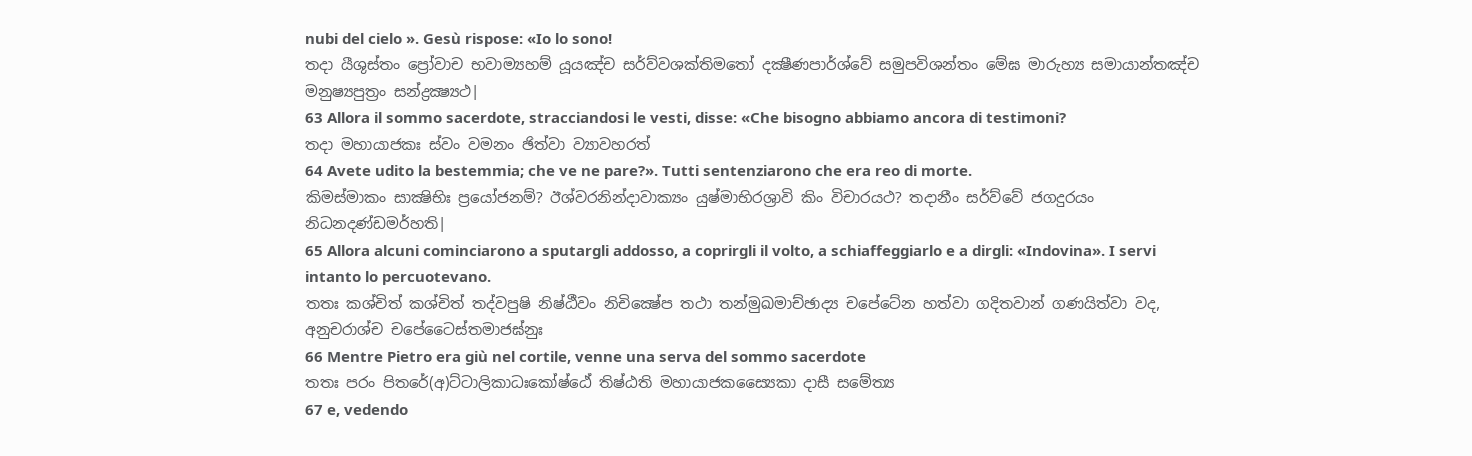nubi del cielo ». Gesù rispose: «Io lo sono!
තදා යීශුස්තං ප්‍රෝවාච භවාම්‍යහම් යූයඤ්ච සර්ව්වශක්තිමතෝ දක්‍ෂීණපාර්ශ්වේ සමුපවිශන්තං මේඝ මාරුහ්‍ය සමායාන්තඤ්ච මනුෂ්‍යපුත්‍රං සන්ද්‍රක්‍ෂ්‍යථ|
63 Allora il sommo sacerdote, stracciandosi le vesti, disse: «Che bisogno abbiamo ancora di testimoni?
තදා මහායාජකඃ ස්වං වමනං ඡිත්වා ව්‍යාවහරත්
64 Avete udito la bestemmia; che ve ne pare?». Tutti sentenziarono che era reo di morte.
කිමස්මාකං සාක්‍ෂිභිඃ ප්‍රයෝජනම්? ඊශ්වරනින්දාවාක්‍යං යුෂ්මාභිරශ්‍රාවි කිං විචාරයථ? තදානීං සර්ව්වේ ජගදුරයං නිධනදණ්ඩමර්හති|
65 Allora alcuni cominciarono a sputargli addosso, a coprirgli il volto, a schiaffeggiarlo e a dirgli: «Indovina». I servi intanto lo percuotevano.
තතඃ කශ්චිත් කශ්චිත් තද්වපුෂි නිෂ්ඨීවං නිචික්‍ෂේප තථා තන්මුඛමාච්ඡාද්‍ය චපේටේන හත්වා ගදිතවාන් ගණයිත්වා වද, අනුචරාශ්ච චපේටෛස්තමාජඝ්නුඃ
66 Mentre Pietro era giù nel cortile, venne una serva del sommo sacerdote
තතඃ පරං පිතරේ(අ)ට්ටාලිකාධඃකෝෂ්ඨේ තිෂ්ඨති මහායාජකස්‍යෛකා දාසී සමේත්‍ය
67 e, vedendo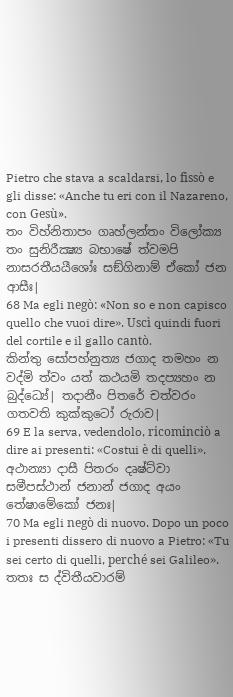Pietro che stava a scaldarsi, lo fissò e gli disse: «Anche tu eri con il Nazareno, con Gesù».
තං විහ්නිතාපං ගෘහ්ලන්තං විලෝක්‍ය තං සුනිරීක්‍ෂ්‍ය බභාෂේ ත්වමපි නාසරතීයයීශෝඃ සඞ්ගිනාම් ඒකෝ ජන ආසීඃ|
68 Ma egli negò: «Non so e non capisco quello che vuoi dire». Uscì quindi fuori del cortile e il gallo cantò.
කින්තු සෝපහ්නුත්‍ය ජගාද තමහං න වද්මි ත්වං යත් කථයමි තදප්‍යහං න බුද්ධ්‍යේ| තදානීං පිතරේ චත්වරං ගතවති කුක්කුටෝ රුරාව|
69 E la serva, vedendolo, ricominciò a dire ai presenti: «Costui è di quelli».
අථාන්‍යා දාසී පිතරං දෘෂ්ට්වා සමීපස්ථාන් ජනාන් ජගාද අයං තේෂාමේකෝ ජනඃ|
70 Ma egli negò di nuovo. Dopo un poco i presenti dissero di nuovo a Pietro: «Tu sei certo di quelli, perché sei Galileo».
තතඃ ස ද්විතීයවාරම්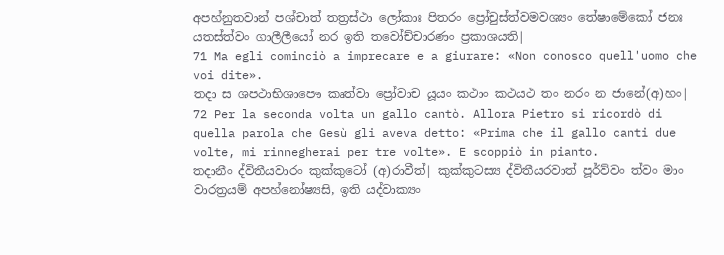අපහ්නුතවාන් පශ්චාත් තත්‍රස්ථා ලෝකාඃ පිතරං ප්‍රෝචුස්ත්වමවශ්‍යං තේෂාමේකෝ ජනඃ යතස්ත්වං ගාලීලීයෝ නර ඉති තවෝච්චාරණං ප්‍රකාශයති|
71 Ma egli cominciò a imprecare e a giurare: «Non conosco quell'uomo che voi dite».
තදා ස ශපථාභිශාපෞ කෘත්වා ප්‍රෝවාච යූයං කථාං කථයථ තං නරං න ජානේ(අ)හං|
72 Per la seconda volta un gallo cantò. Allora Pietro si ricordò di quella parola che Gesù gli aveva detto: «Prima che il gallo canti due volte, mi rinnegherai per tre volte». E scoppiò in pianto.
තදානීං ද්විතීයවාරං කුක්කුටෝ (අ)රාවීත්| කුක්කුටස්‍ය ද්විතීයරවාත් පූර්ව්වං ත්වං මාං වාරත්‍රයම් අපහ්නෝෂ්‍යසි, ඉති යද්වාක්‍යං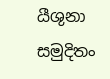යීශුනා සමුදිතං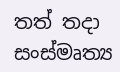තත් තදා සංස්මෘත්‍ය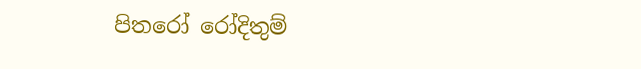පිතරෝ රෝදිතුම්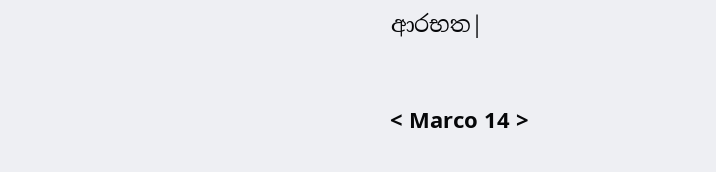ආරභත|

< Marco 14 >